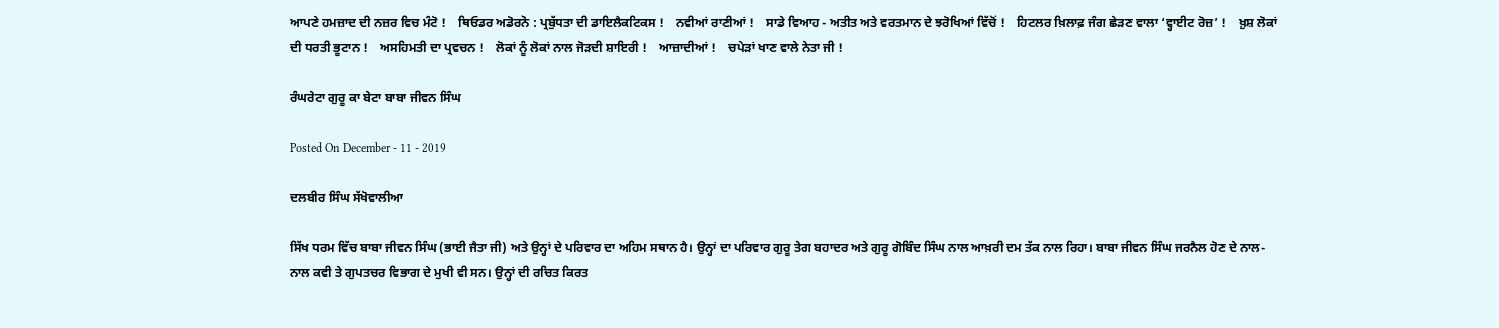ਆਪਣੇ ਹਮਜ਼ਾਦ ਦੀ ਨਜ਼ਰ ਵਿਚ ਮੰਟੋ !    ਥਿਓਡਰ ਅਡੋਰਨੋ : ਪ੍ਰਬੁੱਧਤਾ ਦੀ ਡਾਇਲੈਕਟਿਕਸ !    ਨਵੀਆਂ ਰਾਣੀਆਂ !    ਸਾਡੇ ਵਿਆਹ - ਅਤੀਤ ਅਤੇ ਵਰਤਮਾਨ ਦੇ ਝਰੋਖਿਆਂ ਵਿੱਚੋਂ !    ਹਿਟਲਰ ਖ਼ਿਲਾਫ਼ ਜੰਗ ਛੇੜਣ ਵਾਲਾ ‘ਵ੍ਹਾਈਟ ਰੋਜ਼’ !    ਖ਼ੁਸ਼ ਲੋਕਾਂ ਦੀ ਧਰਤੀ ਭੂਟਾਨ !    ਅਸਹਿਮਤੀ ਦਾ ਪ੍ਰਵਚਨ !    ਲੋਕਾਂ ਨੂੰ ਲੋਕਾਂ ਨਾਲ ਜੋੜਦੀ ਸ਼ਾਇਰੀ !    ਆਜ਼ਾਦੀਆਂ !    ਚਪੇੜਾਂ ਖਾਣ ਵਾਲੇ ਨੇਤਾ ਜੀ !

ਰੰਘਰੇਟਾ ਗੁਰੂ ਕਾ ਬੇਟਾ ਬਾਬਾ ਜੀਵਨ ਸਿੰਘ

Posted On December - 11 - 2019

ਦਲਬੀਰ ਸਿੰਘ ਸੱਖੋਵਾਲੀਆ

ਸਿੱਖ ਧਰਮ ਵਿੱਚ ਬਾਬਾ ਜੀਵਨ ਸਿੰਘ (ਭਾਈ ਜੈਤਾ ਜੀ) ਅਤੇ ਉਨ੍ਹਾਂ ਦੇ ਪਰਿਵਾਰ ਦਾ ਅਹਿਮ ਸਥਾਨ ਹੈ। ਉਨ੍ਹਾਂ ਦਾ ਪਰਿਵਾਰ ਗੁਰੂ ਤੇਗ ਬਹਾਦਰ ਅਤੇ ਗੁਰੂ ਗੋਬਿੰਦ ਸਿੰਘ ਨਾਲ ਆਖ਼ਰੀ ਦਮ ਤੱਕ ਨਾਲ ਰਿਹਾ। ਬਾਬਾ ਜੀਵਨ ਸਿੰਘ ਜਰਨੈਲ ਹੋਣ ਦੇ ਨਾਲ-ਨਾਲ ਕਵੀ ਤੇ ਗੁਪਤਚਰ ਵਿਭਾਗ ਦੇ ਮੁਖੀ ਵੀ ਸਨ। ਉਨ੍ਹਾਂ ਦੀ ਰਚਿਤ ਕਿਰਤ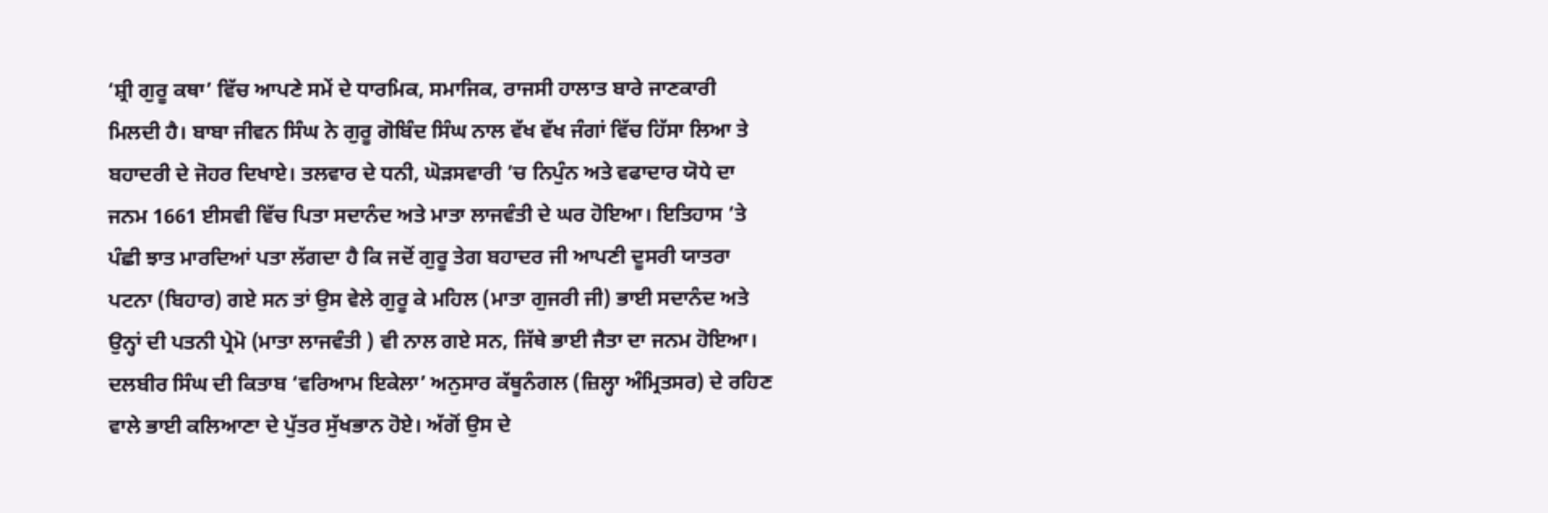‘ਸ਼੍ਰੀ ਗੁਰੂ ਕਥਾ’ ਵਿੱਚ ਆਪਣੇ ਸਮੇਂ ਦੇ ਧਾਰਮਿਕ, ਸਮਾਜਿਕ, ਰਾਜਸੀ ਹਾਲਾਤ ਬਾਰੇ ਜਾਣਕਾਰੀ ਮਿਲਦੀ ਹੈ। ਬਾਬਾ ਜੀਵਨ ਸਿੰਘ ਨੇ ਗੁਰੂ ਗੋਬਿੰਦ ਸਿੰਘ ਨਾਲ ਵੱਖ ਵੱਖ ਜੰਗਾਂ ਵਿੱਚ ਹਿੱਸਾ ਲਿਆ ਤੇ ਬਹਾਦਰੀ ਦੇ ਜੋਹਰ ਦਿਖਾਏ। ਤਲਵਾਰ ਦੇ ਧਨੀ, ਘੋੜਸਵਾਰੀ ’ਚ ਨਿਪੁੰਨ ਅਤੇ ਵਫਾਦਾਰ ਯੋਧੇ ਦਾ ਜਨਮ 1661 ਈਸਵੀ ਵਿੱਚ ਪਿਤਾ ਸਦਾਨੰਦ ਅਤੇ ਮਾਤਾ ਲਾਜਵੰਤੀ ਦੇ ਘਰ ਹੋਇਆ। ਇਤਿਹਾਸ ’ਤੇ ਪੰਛੀ ਝਾਤ ਮਾਰਦਿਆਂ ਪਤਾ ਲੱਗਦਾ ਹੈ ਕਿ ਜਦੋਂ ਗੁਰੂ ਤੇਗ ਬਹਾਦਰ ਜੀ ਆਪਣੀ ਦੂਸਰੀ ਯਾਤਰਾ ਪਟਨਾ (ਬਿਹਾਰ) ਗਏ ਸਨ ਤਾਂ ਉਸ ਵੇਲੇ ਗੁਰੂ ਕੇ ਮਹਿਲ (ਮਾਤਾ ਗੁਜਰੀ ਜੀ) ਭਾਈ ਸਦਾਨੰਦ ਅਤੇ ਉਨ੍ਹਾਂ ਦੀ ਪਤਨੀ ਪ੍ਰੇਮੋ (ਮਾਤਾ ਲਾਜਵੰਤੀ ) ਵੀ ਨਾਲ ਗਏ ਸਨ, ਜਿੱਥੇ ਭਾਈ ਜੈਤਾ ਦਾ ਜਨਮ ਹੋਇਆ। ਦਲਬੀਰ ਸਿੰਘ ਦੀ ਕਿਤਾਬ ‘ਵਰਿਆਮ ਇਕੇਲਾ’ ਅਨੁਸਾਰ ਕੱਥੂਨੰਗਲ (ਜ਼ਿਲ੍ਹਾ ਅੰਮ੍ਰਿਤਸਰ) ਦੇ ਰਹਿਣ ਵਾਲੇ ਭਾਈ ਕਲਿਆਣਾ ਦੇ ਪੁੱਤਰ ਸੁੱਖਭਾਨ ਹੋਏ। ਅੱਗੋਂ ਉਸ ਦੇ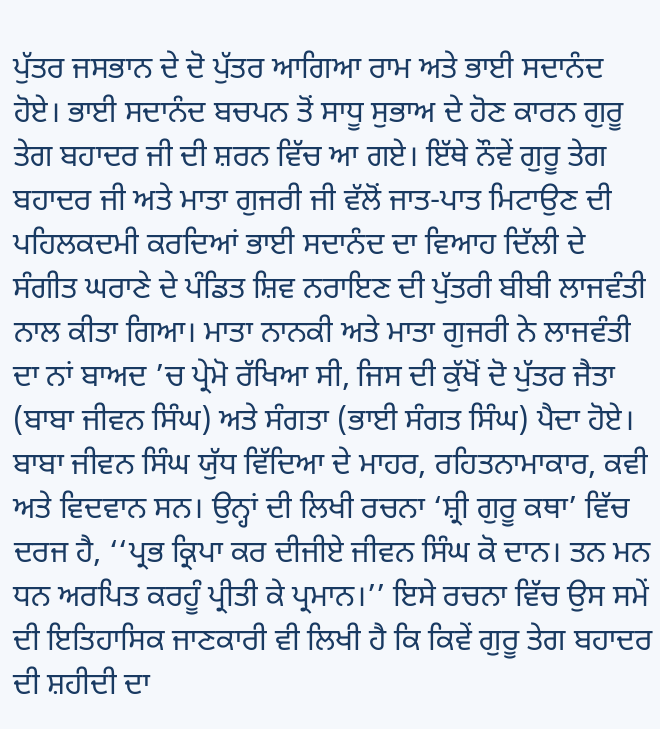ਪੁੱਤਰ ਜਸਭਾਨ ਦੇ ਦੋ ਪੁੱਤਰ ਆਗਿਆ ਰਾਮ ਅਤੇ ਭਾਈ ਸਦਾਨੰਦ ਹੋਏ। ਭਾਈ ਸਦਾਨੰਦ ਬਚਪਨ ਤੋਂ ਸਾਧੂ ਸੁਭਾਅ ਦੇ ਹੋਣ ਕਾਰਨ ਗੁਰੂ ਤੇਗ ਬਹਾਦਰ ਜੀ ਦੀ ਸ਼ਰਨ ਵਿੱਚ ਆ ਗਏ। ਇੱਥੇ ਨੌਵੇਂ ਗੁਰੂ ਤੇਗ ਬਹਾਦਰ ਜੀ ਅਤੇ ਮਾਤਾ ਗੁਜਰੀ ਜੀ ਵੱਲੋਂ ਜਾਤ-ਪਾਤ ਮਿਟਾਉਣ ਦੀ ਪਹਿਲਕਦਮੀ ਕਰਦਿਆਂ ਭਾਈ ਸਦਾਨੰਦ ਦਾ ਵਿਆਹ ਦਿੱਲੀ ਦੇ ਸੰਗੀਤ ਘਰਾਣੇ ਦੇ ਪੰਡਿਤ ਸ਼ਿਵ ਨਰਾਇਣ ਦੀ ਪੁੱਤਰੀ ਬੀਬੀ ਲਾਜਵੰਤੀ ਨਾਲ ਕੀਤਾ ਗਿਆ। ਮਾਤਾ ਨਾਨਕੀ ਅਤੇ ਮਾਤਾ ਗੁਜਰੀ ਨੇ ਲਾਜਵੰਤੀ ਦਾ ਨਾਂ ਬਾਅਦ ’ਚ ਪ੍ਰੇਮੋ ਰੱਖਿਆ ਸੀ, ਜਿਸ ਦੀ ਕੁੱਖੋਂ ਦੋ ਪੁੱਤਰ ਜੈਤਾ (ਬਾਬਾ ਜੀਵਨ ਸਿੰਘ) ਅਤੇ ਸੰਗਤਾ (ਭਾਈ ਸੰਗਤ ਸਿੰਘ) ਪੈਦਾ ਹੋਏ।
ਬਾਬਾ ਜੀਵਨ ਸਿੰਘ ਯੁੱਧ ਵਿੱਦਿਆ ਦੇ ਮਾਹਰ, ਰਹਿਤਨਾਮਾਕਾਰ, ਕਵੀ ਅਤੇ ਵਿਦਵਾਨ ਸਨ। ਉਨ੍ਹਾਂ ਦੀ ਲਿਖੀ ਰਚਨਾ ‘ਸ਼੍ਰੀ ਗੁਰੂ ਕਥਾ’ ਵਿੱਚ ਦਰਜ ਹੈ, ‘‘ਪ੍ਰਭ ਕ੍ਰਿਪਾ ਕਰ ਦੀਜੀਏ ਜੀਵਨ ਸਿੰਘ ਕੋ ਦਾਨ। ਤਨ ਮਨ ਧਨ ਅਰਪਿਤ ਕਰਹੂੰ ਪ੍ਰੀਤੀ ਕੇ ਪ੍ਰਮਾਨ।’’ ਇਸੇ ਰਚਨਾ ਵਿੱਚ ਉਸ ਸਮੇਂ ਦੀ ਇਤਿਹਾਸਿਕ ਜਾਣਕਾਰੀ ਵੀ ਲਿਖੀ ਹੈ ਕਿ ਕਿਵੇਂ ਗੁਰੂ ਤੇਗ ਬਹਾਦਰ ਦੀ ਸ਼ਹੀਦੀ ਦਾ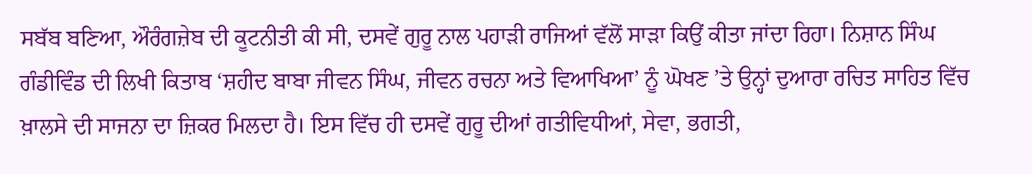ਸਬੱਬ ਬਣਿਆ, ਔਰੰਗਜ਼ੇਬ ਦੀ ਕੂਟਨੀਤੀ ਕੀ ਸੀ, ਦਸਵੇਂ ਗੁਰੂ ਨਾਲ ਪਹਾੜੀ ਰਾਜਿਆਂ ਵੱਲੋਂ ਸਾੜਾ ਕਿਉਂ ਕੀਤਾ ਜਾਂਦਾ ਰਿਹਾ। ਨਿਸ਼ਾਨ ਸਿੰਘ ਗੰਡੀਵਿੰਡ ਦੀ ਲਿਖੀ ਕਿਤਾਬ ‘ਸ਼ਹੀਦ ਬਾਬਾ ਜੀਵਨ ਸਿੰਘ, ਜੀਵਨ ਰਚਨਾ ਅਤੇ ਵਿਆਖਿਆ’ ਨੂੰ ਘੋਖਣ ’ਤੇ ਉਨ੍ਹਾਂ ਦੁਆਰਾ ਰਚਿਤ ਸਾਹਿਤ ਵਿੱਚ ਖ਼ਾਲਸੇ ਦੀ ਸਾਜਨਾ ਦਾ ਜ਼ਿਕਰ ਮਿਲਦਾ ਹੈ। ਇਸ ਵਿੱਚ ਹੀ ਦਸਵੇਂ ਗੁਰੂ ਦੀਆਂ ਗਤੀਵਿਧੀਆਂ, ਸੇਵਾ, ਭਗਤੀ,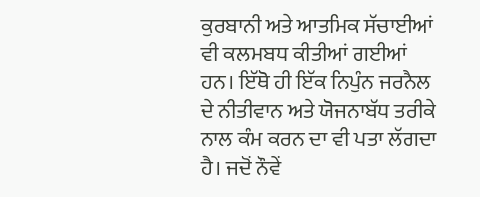ਕੁਰਬਾਨੀ ਅਤੇ ਆਤਮਿਕ ਸੱਚਾਈਆਂ ਵੀ ਕਲਮਬਧ ਕੀਤੀਆਂ ਗਈਆਂ ਹਨ। ਇੱਥੋ ਹੀ ਇੱਕ ਨਿਪੁੰਨ ਜਰਨੈਲ ਦੇ ਨੀਤੀਵਾਨ ਅਤੇ ਯੋਜਨਾਬੱਧ ਤਰੀਕੇ ਨਾਲ ਕੰਮ ਕਰਨ ਦਾ ਵੀ ਪਤਾ ਲੱਗਦਾ ਹੈ। ਜਦੋਂ ਨੌਵੇਂ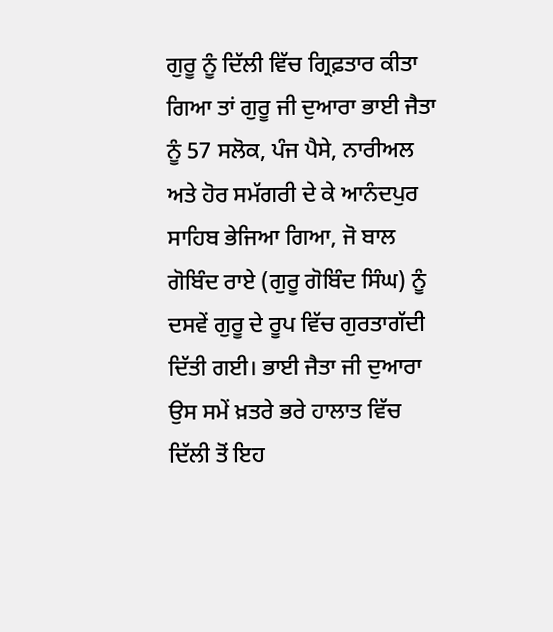ਗੁਰੂ ਨੂੰ ਦਿੱਲੀ ਵਿੱਚ ਗ੍ਰਿਫ਼ਤਾਰ ਕੀਤਾ ਗਿਆ ਤਾਂ ਗੁਰੂ ਜੀ ਦੁਆਰਾ ਭਾਈ ਜੈਤਾ ਨੂੰ 57 ਸਲੋਕ, ਪੰਜ ਪੈਸੇ, ਨਾਰੀਅਲ ਅਤੇ ਹੋਰ ਸਮੱਗਰੀ ਦੇ ਕੇ ਆਨੰਦਪੁਰ ਸਾਹਿਬ ਭੇਜਿਆ ਗਿਆ, ਜੋ ਬਾਲ ਗੋਬਿੰਦ ਰਾਏ (ਗੁਰੂ ਗੋਬਿੰਦ ਸਿੰਘ) ਨੂੰ ਦਸਵੇਂ ਗੁਰੂ ਦੇ ਰੂਪ ਵਿੱਚ ਗੁਰਤਾਗੱਦੀ ਦਿੱਤੀ ਗਈ। ਭਾਈ ਜੈਤਾ ਜੀ ਦੁਆਰਾ ਉਸ ਸਮੇਂ ਖ਼ਤਰੇ ਭਰੇ ਹਾਲਾਤ ਵਿੱਚ ਦਿੱਲੀ ਤੋਂ ਇਹ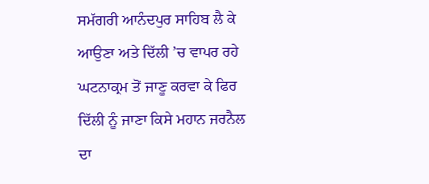ਸਮੱਗਰੀ ਆਨੰਦਪੁਰ ਸਾਹਿਬ ਲੈ ਕੇ ਆਉਣਾ ਅਤੇ ਦਿੱਲੀ ’ਚ ਵਾਪਰ ਰਹੇ ਘਟਨਾਕ੍ਰਮ ਤੋਂ ਜਾਣੂ ਕਰਵਾ ਕੇ ਫਿਰ ਦਿੱਲੀ ਨੂੰ ਜਾਣਾ ਕਿਸੇ ਮਹਾਨ ਜਰਨੈਲ ਦਾ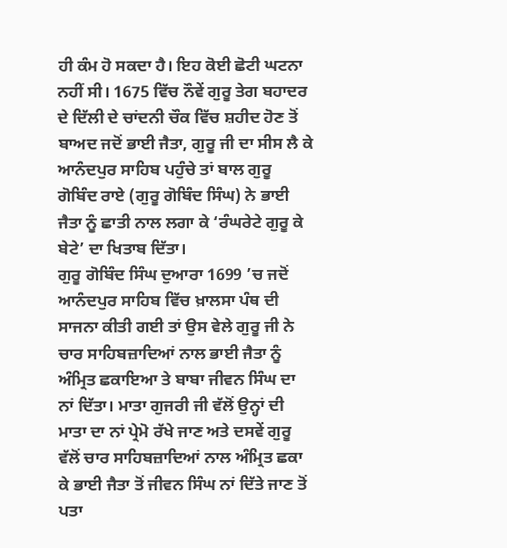ਹੀ ਕੰਮ ਹੋ ਸਕਦਾ ਹੈ। ਇਹ ਕੋਈ ਛੋਟੀ ਘਟਨਾ ਨਹੀਂ ਸੀ। 1675 ਵਿੱਚ ਨੌਵੇਂ ਗੁਰੂ ਤੇਗ ਬਹਾਦਰ ਦੇ ਦਿੱਲੀ ਦੇ ਚਾਂਦਨੀ ਚੌਕ ਵਿੱਚ ਸ਼ਹੀਦ ਹੋਣ ਤੋਂ ਬਾਅਦ ਜਦੋਂ ਭਾਈ ਜੈਤਾ, ਗੁਰੂ ਜੀ ਦਾ ਸੀਸ ਲੈ ਕੇ ਆਨੰਦਪੁਰ ਸਾਹਿਬ ਪਹੁੰਚੇ ਤਾਂ ਬਾਲ ਗੁਰੂ ਗੋਬਿੰਦ ਰਾਏ (ਗੁਰੂ ਗੋਬਿੰਦ ਸਿੰਘ) ਨੇ ਭਾਈ ਜੈਤਾ ਨੂੰ ਛਾਤੀ ਨਾਲ ਲਗਾ ਕੇ ‘ਰੰਘਰੇਟੇ ਗੁਰੂ ਕੇ ਬੇਟੇ’ ਦਾ ਖਿਤਾਬ ਦਿੱਤਾ।
ਗੁਰੂ ਗੋਬਿੰਦ ਸਿੰਘ ਦੁਆਰਾ 1699 ’ਚ ਜਦੋਂ ਆਨੰਦਪੁਰ ਸਾਹਿਬ ਵਿੱਚ ਖ਼ਾਲਸਾ ਪੰਥ ਦੀ ਸਾਜਨਾ ਕੀਤੀ ਗਈ ਤਾਂ ਉਸ ਵੇਲੇ ਗੁਰੂ ਜੀ ਨੇ ਚਾਰ ਸਾਹਿਬਜ਼ਾਦਿਆਂ ਨਾਲ ਭਾਈ ਜੈਤਾ ਨੂੰ ਅੰਮ੍ਰਿਤ ਛਕਾਇਆ ਤੇ ਬਾਬਾ ਜੀਵਨ ਸਿੰਘ ਦਾ ਨਾਂ ਦਿੱਤਾ। ਮਾਤਾ ਗੁਜਰੀ ਜੀ ਵੱਲੋਂ ਉਨ੍ਹਾਂ ਦੀ ਮਾਤਾ ਦਾ ਨਾਂ ਪ੍ਰੇਮੋ ਰੱਖੇ ਜਾਣ ਅਤੇ ਦਸਵੇਂ ਗੁਰੂ ਵੱਲੋਂ ਚਾਰ ਸਾਹਿਬਜ਼ਾਦਿਆਂ ਨਾਲ ਅੰਮ੍ਰਿਤ ਛਕਾ ਕੇ ਭਾਈ ਜੈਤਾ ਤੋਂ ਜੀਵਨ ਸਿੰਘ ਨਾਂ ਦਿੱਤੇ ਜਾਣ ਤੋਂ ਪਤਾ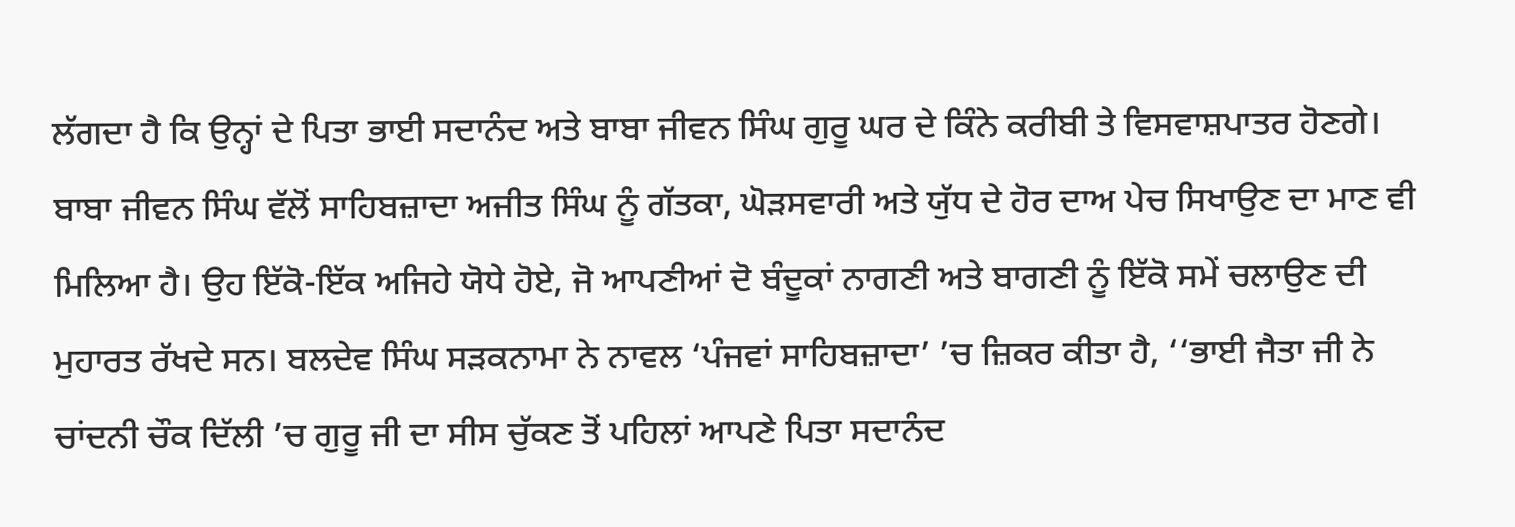ਲੱਗਦਾ ਹੈ ਕਿ ਉਨ੍ਹਾਂ ਦੇ ਪਿਤਾ ਭਾਈ ਸਦਾਨੰਦ ਅਤੇ ਬਾਬਾ ਜੀਵਨ ਸਿੰਘ ਗੁਰੂ ਘਰ ਦੇ ਕਿੰਨੇ ਕਰੀਬੀ ਤੇ ਵਿਸਵਾਸ਼ਪਾਤਰ ਹੋਣਗੇ।
ਬਾਬਾ ਜੀਵਨ ਸਿੰਘ ਵੱਲੋਂ ਸਾਹਿਬਜ਼ਾਦਾ ਅਜੀਤ ਸਿੰਘ ਨੂੰ ਗੱਤਕਾ, ਘੋੜਸਵਾਰੀ ਅਤੇ ਯੁੱਧ ਦੇ ਹੋਰ ਦਾਅ ਪੇਚ ਸਿਖਾਉਣ ਦਾ ਮਾਣ ਵੀ ਮਿਲਿਆ ਹੈ। ਉਹ ਇੱਕੋ-ਇੱਕ ਅਜਿਹੇ ਯੋਧੇ ਹੋਏ, ਜੋ ਆਪਣੀਆਂ ਦੋ ਬੰਦੂਕਾਂ ਨਾਗਣੀ ਅਤੇ ਬਾਗਣੀ ਨੂੰ ਇੱਕੋ ਸਮੇਂ ਚਲਾਉਣ ਦੀ ਮੁਹਾਰਤ ਰੱਖਦੇ ਸਨ। ਬਲਦੇਵ ਸਿੰਘ ਸੜਕਨਾਮਾ ਨੇ ਨਾਵਲ ‘ਪੰਜਵਾਂ ਸਾਹਿਬਜ਼ਾਦਾ’ ’ਚ ਜ਼ਿਕਰ ਕੀਤਾ ਹੈ, ‘‘ਭਾਈ ਜੈਤਾ ਜੀ ਨੇ ਚਾਂਦਨੀ ਚੌਕ ਦਿੱਲੀ ’ਚ ਗੁਰੂ ਜੀ ਦਾ ਸੀਸ ਚੁੱਕਣ ਤੋਂ ਪਹਿਲਾਂ ਆਪਣੇ ਪਿਤਾ ਸਦਾਨੰਦ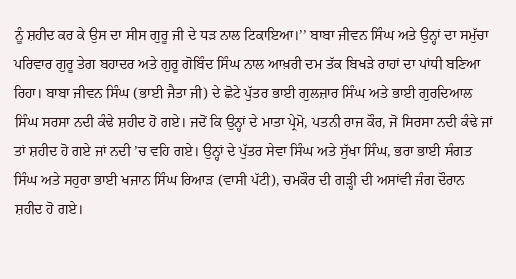ਨੂੰ ਸ਼ਹੀਦ ਕਰ ਕੇ ਉਸ ਦਾ ਸੀਸ ਗੁਰੂ ਜੀ ਦੇ ਧੜ ਨਾਲ ਟਿਕਾਇਆ।’’ ਬਾਬਾ ਜੀਵਨ ਸਿੰਘ ਅਤੇ ਉਨ੍ਹਾਂ ਦਾ ਸਮੁੱਚਾ ਪਰਿਵਾਰ ਗੁਰੂ ਤੇਗ ਬਹਾਦਰ ਅਤੇ ਗੁਰੂ ਗੋਬਿੰਦ ਸਿੰਘ ਨਾਲ ਆਖ਼ਰੀ ਦਮ ਤੱਕ ਬਿਖੜੇ ਰਾਹਾਂ ਦਾ ਪਾਂਧੀ ਬਣਿਆ ਰਿਹਾ। ਬਾਬਾ ਜੀਵਨ ਸਿੰਘ (ਭਾਈ ਜੈਤਾ ਜੀ) ਦੇ ਛੋਟੇ ਪੁੱਤਰ ਭਾਈ ਗੁਲਜ਼ਾਰ ਸਿੰਘ ਅਤੇ ਭਾਈ ਗੁਰਦਿਆਲ ਸਿੰਘ ਸਰਸਾ ਨਦੀ ਕੰਢੇ ਸ਼ਹੀਦ ਹੋ ਗਏ। ਜਦੋਂ ਕਿ ਉਨ੍ਹਾਂ ਦੇ ਮਾਤਾ ਪ੍ਰੇਮੋ, ਪਤਨੀ ਰਾਜ ਕੌਰ, ਜੋ ਸਿਰਸਾ ਨਦੀ ਕੰਢੇ ਜਾਂ ਤਾਂ ਸ਼ਹੀਦ ਹੋ ਗਏ ਜਾਂ ਨਦੀ ’ਚ ਵਹਿ ਗਏ। ਉਨ੍ਹਾਂ ਦੇ ਪੁੱਤਰ ਸੇਵਾ ਸਿੰਘ ਅਤੇ ਸੁੱਖਾ ਸਿੰਘ, ਭਰਾ ਭਾਈ ਸੰਗਤ ਸਿੰਘ ਅਤੇ ਸਹੁਰਾ ਭਾਈ ਖਜਾਨ ਸਿੰਘ ਰਿਆੜ (ਵਾਸੀ ਪੱਟੀ), ਚਮਕੌਰ ਦੀ ਗੜ੍ਹੀ ਦੀ ਅਸਾਂਵੀ ਜੰਗ ਦੌਰਾਨ ਸ਼ਹੀਦ ਹੋ ਗਏ।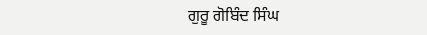ਗੁਰੂ ਗੋਬਿੰਦ ਸਿੰਘ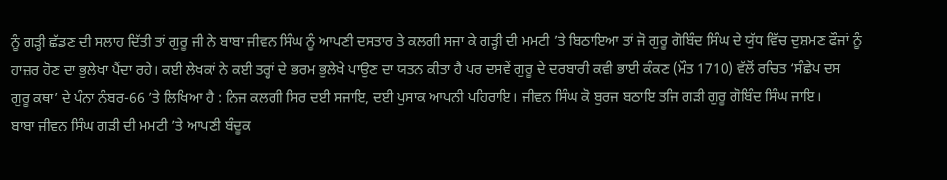ਨੂੰ ਗੜ੍ਹੀ ਛੱਡਣ ਦੀ ਸਲਾਹ ਦਿੱਤੀ ਤਾਂ ਗੁਰੂ ਜੀ ਨੇ ਬਾਬਾ ਜੀਵਨ ਸਿੰਘ ਨੂੰ ਆਪਣੀ ਦਸਤਾਰ ਤੇ ਕਲਗੀ ਸਜਾ ਕੇ ਗੜ੍ਹੀ ਦੀ ਮਮਟੀ ’ਤੇ ਬਿਠਾਇਆ ਤਾਂ ਜੋ ਗੁਰੂ ਗੋਬਿੰਦ ਸਿੰਘ ਦੇ ਯੁੱਧ ਵਿੱਚ ਦੁਸ਼ਮਣ ਫੌਜਾਂ ਨੂੰ ਹਾਜ਼ਰ ਹੋਣ ਦਾ ਭੁਲੇਖਾ ਪੈਂਦਾ ਰਹੇ। ਕਈ ਲੇਖਕਾਂ ਨੇ ਕਈ ਤਰ੍ਹਾਂ ਦੇ ਭਰਮ ਭੁਲੇਖੇ ਪਾਉਣ ਦਾ ਯਤਨ ਕੀਤਾ ਹੈ ਪਰ ਦਸਵੇਂ ਗੁਰੂ ਦੇ ਦਰਬਾਰੀ ਕਵੀ ਭਾਈ ਕੰਕਣ (ਮੌਤ 1710) ਵੱਲੋਂ ਰਚਿਤ ‘ਸੰਛੇਪ ਦਸ ਗੁਰੂ ਕਥਾ’ ਦੇ ਪੰਨਾ ਨੰਬਰ-66 ’ਤੇ ਲਿਖਿਆ ਹੈ : ਨਿਜ ਕਲਗੀ ਸਿਰ ਦਈ ਸਜਾਇ, ਦਈ ਪੁਸਾਕ ਆਪਨੀ ਪਹਿਰਾਇ। ਜੀਵਨ ਸਿੰਘ ਕੋ ਬੁਰਜ ਬਠਾਇ ਤਜਿ ਗੜੀ ਗੁਰੂ ਗੋਬਿੰਦ ਸਿੰਘ ਜਾਇ।
ਬਾਬਾ ਜੀਵਨ ਸਿੰਘ ਗੜੀ ਦੀ ਮਮਟੀ ’ਤੇ ਆਪਣੀ ਬੰਦੂਕ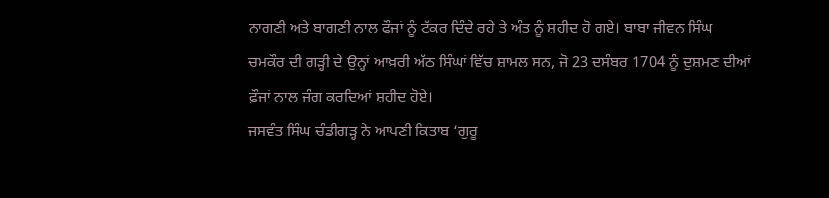ਨਾਗਣੀ ਅਤੇ ਬਾਗਣੀ ਨਾਲ ਫੌਜਾਂ ਨੂੰ ਟੱਕਰ ਦਿੰਦੇ ਰਹੇ ਤੇ ਅੰਤ ਨੂੰ ਸ਼ਹੀਦ ਹੋ ਗਏ। ਬਾਬਾ ਜੀਵਨ ਸਿੰਘ ਚਮਕੌਰ ਦੀ ਗੜ੍ਹੀ ਦੇ ਉਨ੍ਹਾਂ ਆਖ਼ਰੀ ਅੱਠ ਸਿੰਘਾਂ ਵਿੱਚ ਸ਼ਾਮਲ ਸਨ, ਜੋ 23 ਦਸੰਬਰ 1704 ਨੂੰ ਦੁਸ਼ਮਣ ਦੀਆਂ ਫ਼ੌਜਾਂ ਨਾਲ ਜੰਗ ਕਰਦਿਆਂ ਸ਼ਹੀਦ ਹੋਏ।
ਜਸਵੰਤ ਸਿੰਘ ਚੰਡੀਗੜ੍ਹ ਨੇ ਆਪਣੀ ਕਿਤਾਬ ‘ਗੁਰੂ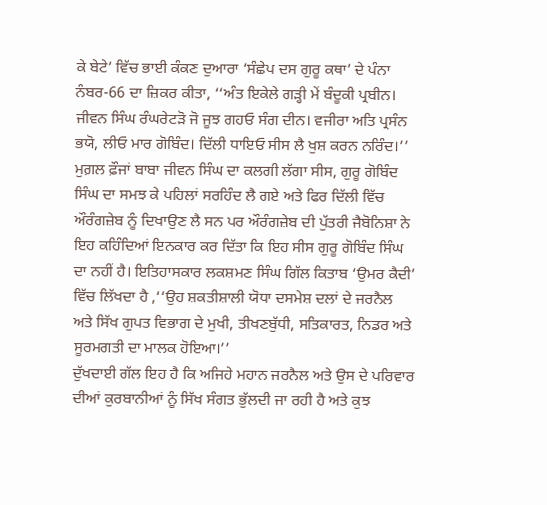ਕੇ ਬੇਟੇ’ ਵਿੱਚ ਭਾਈ ਕੰਕਣ ਦੁਆਰਾ ‘ਸੰਛੇਪ ਦਸ ਗੁਰੂ ਕਥਾ’ ਦੇ ਪੰਨਾ ਨੰਬਰ-66 ਦਾ ਜ਼ਿਕਰ ਕੀਤਾ, ‘‘ਅੰਤ ਇਕੇਲੇ ਗੜ੍ਹੀ ਮੇਂ ਬੰਦੂਕੀ ਪ੍ਰਬੀਨ। ਜੀਵਨ ਸਿੰਘ ਰੰਘਰੇਟੜੋ ਜੋ ਜੂਝ ਗਹਓ ਸੰਗ ਦੀਨ। ਵਜੀਰਾ ਅਤਿ ਪ੍ਰਸੰਨ ਭਯੋ, ਲੀਓ ਮਾਰ ਗੋਬਿੰਦ। ਦਿੱਲੀ ਧਾਇਓ ਸੀਸ ਲੈ ਖੁਸ਼ ਕਰਨ ਨਰਿੰਦ।’’
ਮੁਗ਼ਲ ਫ਼ੌਜਾਂ ਬਾਬਾ ਜੀਵਨ ਸਿੰਘ ਦਾ ਕਲਗੀ ਲੱਗਾ ਸੀਸ, ਗੁਰੂ ਗੋਬਿੰਦ ਸਿੰਘ ਦਾ ਸਮਝ ਕੇ ਪਹਿਲਾਂ ਸਰਹਿੰਦ ਲੈ ਗਏ ਅਤੇ ਫਿਰ ਦਿੱਲੀ ਵਿੱਚ ਔਰੰਗਜ਼ੇਬ ਨੂੰ ਦਿਖਾਉਣ ਲੈ ਸਨ ਪਰ ਔਰੰਗਜ਼ੇਬ ਦੀ ਪੁੱਤਰੀ ਜੈਬੋਨਿਸ਼ਾ ਨੇ ਇਹ ਕਹਿੰਦਿਆਂ ਇਨਕਾਰ ਕਰ ਦਿੱਤਾ ਕਿ ਇਹ ਸੀਸ ਗੁਰੂ ਗੋਬਿੰਦ ਸਿੰਘ ਦਾ ਨਹੀਂ ਹੈ। ਇਤਿਹਾਸਕਾਰ ਲਕਸ਼ਮਣ ਸਿੰਘ ਗਿੱਲ ਕਿਤਾਬ ‘ਉਮਰ ਕੈਦੀ’ ਵਿੱਚ ਲਿੱਖਦਾ ਹੈ ,‘‘ਉਹ ਸ਼ਕਤੀਸ਼ਾਲੀ ਯੋਧਾ ਦਸਮੇਸ਼ ਦਲਾਂ ਦੇ ਜਰਨੈਲ ਅਤੇ ਸਿੱਖ ਗੁਪਤ ਵਿਭਾਗ ਦੇ ਮੁਖੀ, ਤੀਖਣਬੁੱਧੀ, ਸਤਿਕਾਰਤ, ਨਿਡਰ ਅਤੇ ਸੂਰਮਗਤੀ ਦਾ ਮਾਲਕ ਹੋਇਆ।’’
ਦੁੱਖਦਾਈ ਗੱਲ ਇਹ ਹੈ ਕਿ ਅਜਿਹੇ ਮਹਾਨ ਜਰਨੈਲ ਅਤੇ ਉਸ ਦੇ ਪਰਿਵਾਰ ਦੀਆਂ ਕੁਰਬਾਨੀਆਂ ਨੂੰ ਸਿੱਖ ਸੰਗਤ ਭੁੱਲਦੀ ਜਾ ਰਹੀ ਹੈ ਅਤੇ ਕੁਝ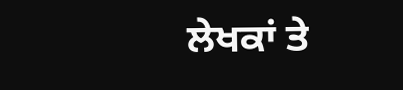ਲੇਖਕਾਂ ਤੇ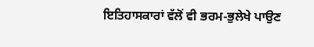ਇਤਿਹਾਸਕਾਰਾਂ ਵੱਲੋਂ ਵੀ ਭਰਮ-ਭੁਲੇਖੇ ਪਾਉਣ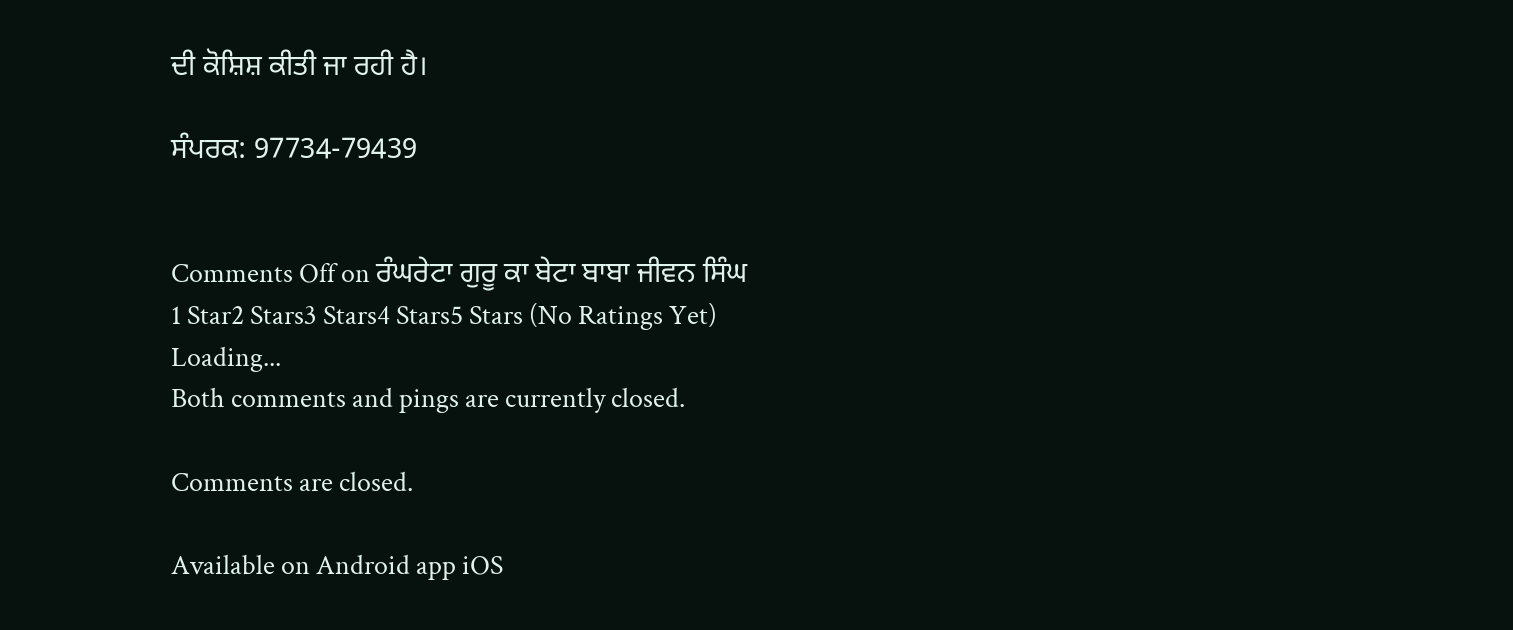ਦੀ ਕੋਸ਼ਿਸ਼ ਕੀਤੀ ਜਾ ਰਹੀ ਹੈ।

ਸੰਪਰਕ: 97734-79439


Comments Off on ਰੰਘਰੇਟਾ ਗੁਰੂ ਕਾ ਬੇਟਾ ਬਾਬਾ ਜੀਵਨ ਸਿੰਘ
1 Star2 Stars3 Stars4 Stars5 Stars (No Ratings Yet)
Loading...
Both comments and pings are currently closed.

Comments are closed.

Available on Android app iOS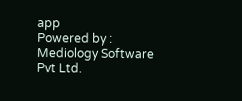app
Powered by : Mediology Software Pvt Ltd.